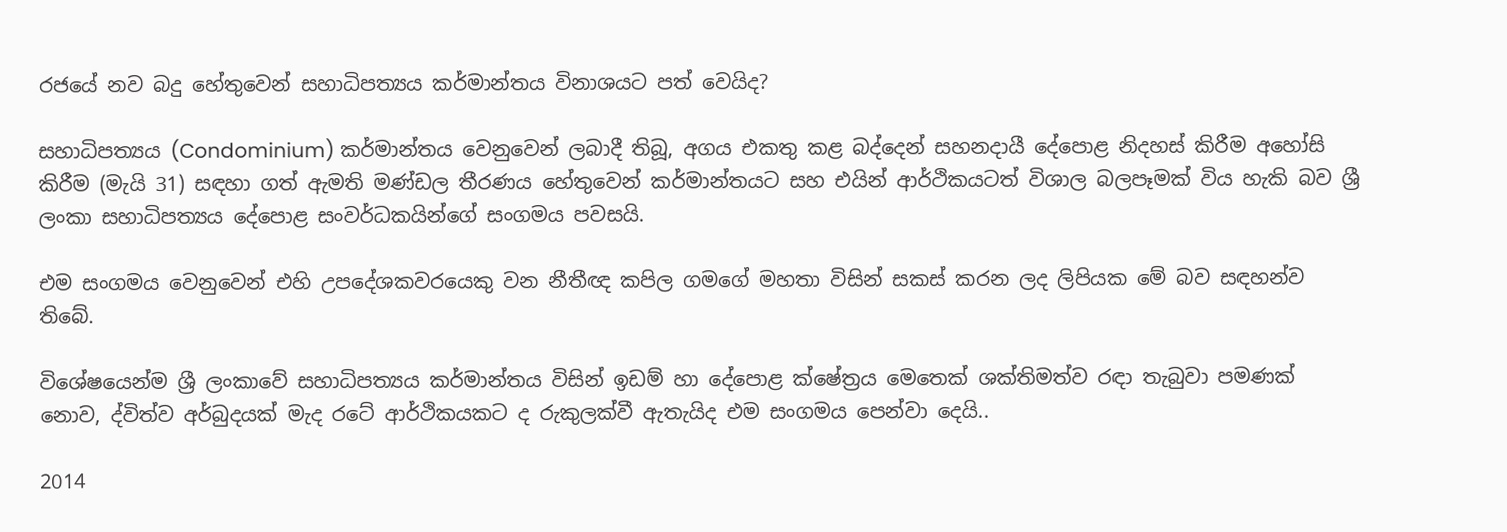රජයේ නව බදු හේතුවෙන් සහාධිපත්‍යය කර්මාන්තය විනාශයට පත් වෙයිද?

සහාධිපත්‍යය (Condominium) කර්මාන්තය වෙනුවෙන් ලබාදී තිබූ, අගය එකතු කළ බද්දෙන් සහනදායී දේපොළ නිදහස් කිරීම අහෝසි කිරීම (මැයි 31) සඳහා ගත් ඇමති මණ්ඩල තීරණය හේතුවෙන් කර්මාන්තයට සහ එයින් ආර්ථිකයටත් විශාල බලපෑමක් විය හැකි බව ශ්‍රී ලංකා සහාධිපත්‍යය දේපොළ සංවර්ධකයින්ගේ සංගමය පවසයි.

එම සංගමය වෙනුවෙන් එහි උපදේශකවරයෙකු වන නීතීඥ කපිල ගමගේ මහතා විසින් සකස් කරන ලද ලිපියක මේ බව සඳහන්ව තිබේ.

විශේෂයෙන්ම ශ්‍රී ලංකාවේ සහාධිපත්‍යය කර්මාන්තය විසින් ඉඩම් හා දේපොළ ක්ෂේත්‍රය මෙතෙක් ශක්තිමත්ව රඳා තැබුවා පමණක් නොව, ද්විත්ව අර්බුදයක් මැද රටේ ආර්ථිකයකට ද රුකුලක්වී ඇතැයිද එම සංගමය පෙන්වා දෙයි..

2014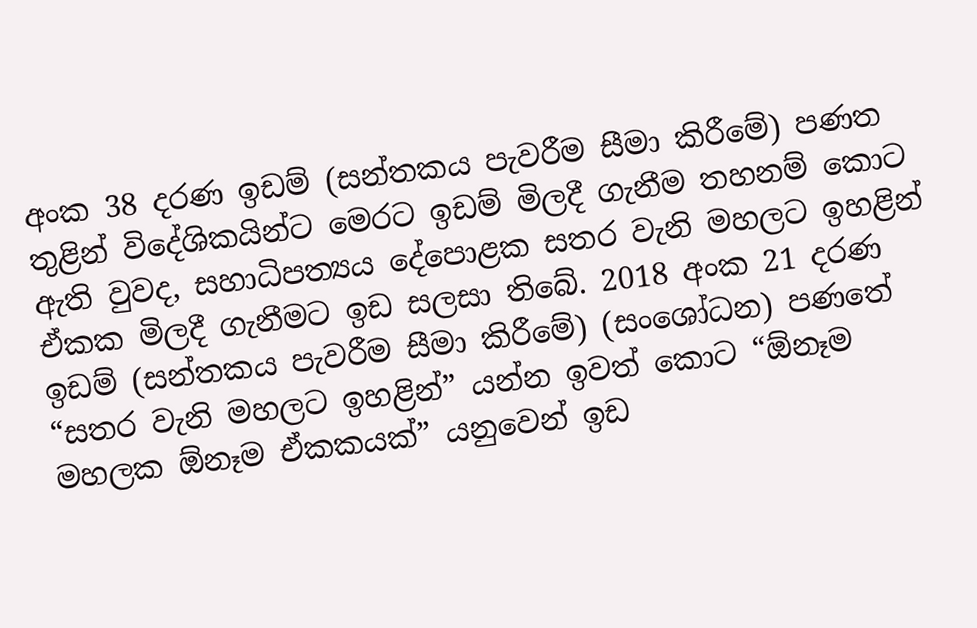අංක 38 දරණ ඉඩම් (සන්තකය පැවරීම සීමා කිරීමේ) පණත තුළින් විදේශිකයින්ට මෙරට ඉඩම් මිලදී ගැනීම තහනම් කොට ඇති වුවද, සහාධිපත්‍යය දේපොළක සතර වැනි මහලට ඉහළින් ඒකක මිලදී ගැනීමට ඉඩ සලසා තිබේ. 2018 අංක 21 දරණ ඉඩම් (සන්තකය පැවරීම සීමා කිරීමේ) (සංශෝධන) පණතේ “සතර වැනි මහලට ඉහළින්” යන්න ඉවත් කොට “ඕනෑම මහලක ඕනෑම ඒකකයක්” යනුවෙන් ඉඩ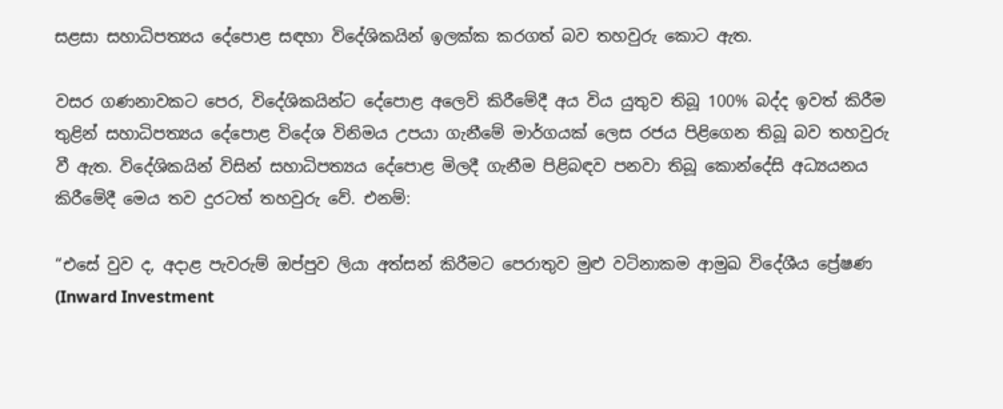සළසා සහාධිපත්‍යය දේපොළ සඳහා විදේශිකයින් ඉලක්ක කරගත් බව තහවුරු කොට ඇත.

වසර ගණනාවකට පෙර, විදේශිකයින්ට දේපොළ අලෙවි කිරීමේදී අය විය යුතුව තිබූ 100% බද්ද ඉවත් කිරීම තුළින් සහාධිපත්‍යය දේපොළ විදේශ විනිමය උපයා ගැනීමේ මාර්ගයක් ලෙස රජය පිළිගෙන තිබූ බව තහවුරු වී ඇත. විදේශිකයින් විසින් සහාධිපත්‍යය දේපොළ මිලදී ගැනීම පිළිබඳව පනවා තිබූ කොන්දේසි අධ්‍යයනය කිරීමේදී මෙය තව දුරටත් තහවුරු වේ. එනම්:

“එසේ වුව ද, අදාළ පැවරුම් ඔප්පුව ලියා අත්සන් කිරීමට පෙරාතුව මුළු වටිනාකම ආමුඛ විදේශීය ප්‍රේෂණ (Inward Investment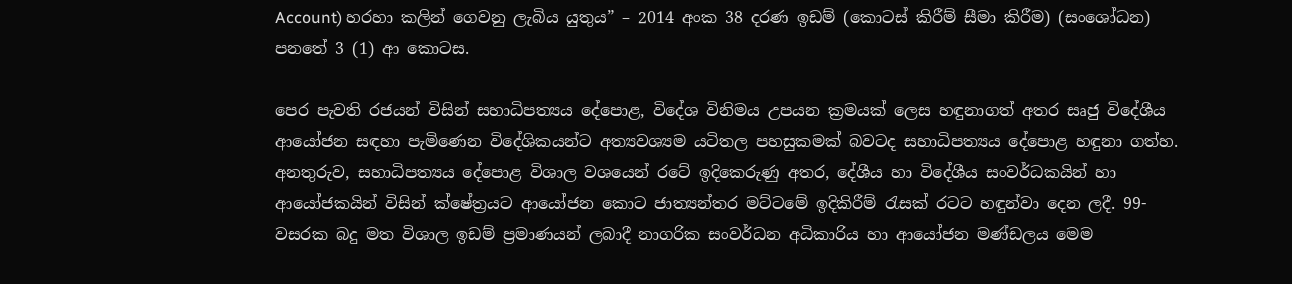Account) හරහා කලින් ගෙවනු ලැබිය යුතුය” – 2014 අංක 38 දරණ ඉඩම් (කොටස් කිරීම් සීමා කිරීම) (සංශෝධන) පනතේ 3 (1) ආ කොටස.

පෙර පැවති රජයන් විසින් සහාධිපත්‍යය දේපොළ, විදේශ විනිමය උපයන ක්‍රමයක් ලෙස හඳුනාගත් අතර සෘජු විදේශීය ආයෝජන සඳහා පැමිණෙන විදේශිකයන්ට අත්‍යවශ්‍යම යටිතල පහසුකමක් බවටද සහාධිපත්‍යය දේපොළ හඳුනා ගත්හ. අනතුරුව, සහාධිපත්‍යය දේපොළ විශාල වශයෙන් රටේ ඉදිකෙරුණු අතර, දේශීය හා විදේශීය සංවර්ධකයින් හා ආයෝජකයින් විසින් ක්ෂේත්‍රයට ආයෝජන කොට ජාත්‍යන්තර මට්ටමේ ඉදිකිරීම් රැසක් රටට හඳුන්වා දෙන ලදී. 99-වසරක බදු මත විශාල ඉඩම් ප්‍රමාණයන් ලබාදී නාගරික සංවර්ධන අධිකාරිය හා ආයෝජන මණ්ඩලය මෙම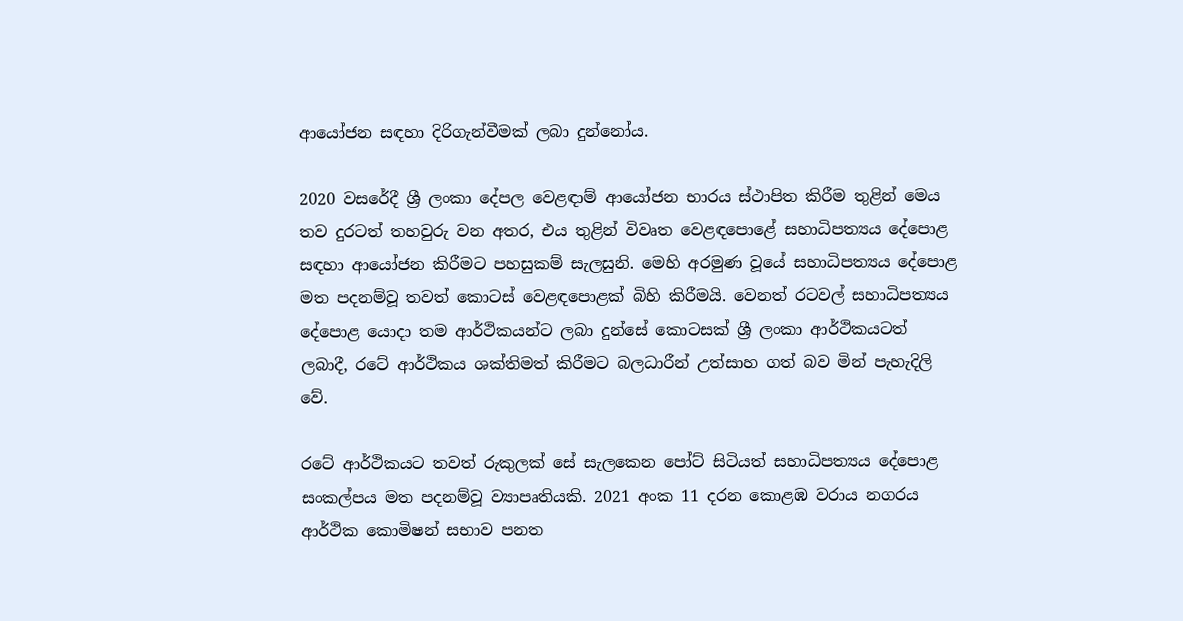ආයෝජන සඳහා දිරිගැන්වීමක් ලබා දුන්නෝය.

2020 වසරේදී ශ්‍රී ලංකා දේපල වෙළඳාම් ආයෝජන භාරය ස්ථාපිත කිරීම තුළින් මෙය තව දුරටත් තහවුරු වන අතර, එය තුළින් විවෘත වෙළඳපොළේ සහාධිපත්‍යය දේපොළ සඳහා ආයෝජන කිරීමට පහසුකම් සැලසුනි. මෙහි අරමුණ වූයේ සහාධිපත්‍යය දේපොළ මත පදනම්වූ තවත් කොටස් වෙළඳපොළක් බිහි කිරීමයි. වෙනත් රටවල් සහාධිපත්‍යය දේපොළ යොදා තම ආර්ථිකයන්ට ලබා දුන්සේ කොටසක් ශ්‍රී ලංකා ආර්ථිකයටත් ලබාදී, රටේ ආර්ථිකය ශක්තිමත් කිරීමට බලධාරීන් උත්සාහ ගත්‍ බව මින් පැහැදිලි වේ.

රටේ ආර්ථිකයට තවත් රුකුලක් සේ සැලකෙන පෝට් සිටියත් සහාධිපත්‍යය දේපොළ සංකල්පය මත පදනම්වූ ව්‍යාපෘතියකි. 2021 අංක 11 දරන කොළඹ වරාය නගරය ආර්ථික කොමිෂන් සභාව පනත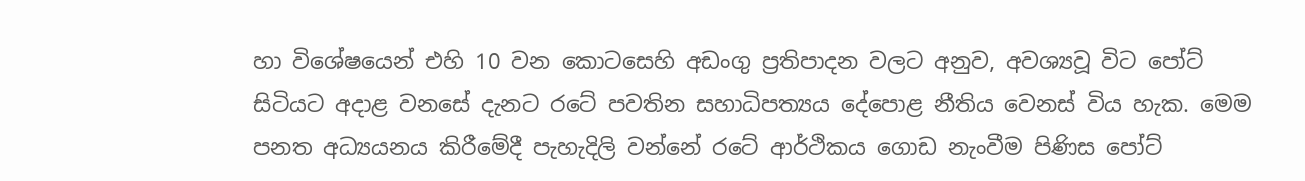හා විශේෂයෙන් එහි 10 වන කොටසෙහි අඩංගු ප්‍රතිපාදන වලට අනුව, අවශ්‍යවූ විට පෝට් සිටියට අදාළ වනසේ දැනට රටේ පවතින සහාධිපත්‍යය දේපොළ නීතිය වෙනස් විය හැක. මෙම පනත අධ්‍යයනය කිරීමේදී පැහැදිලි වන්නේ රටේ ආර්ථිකය ගොඩ නැංවීම පිණිස පෝට්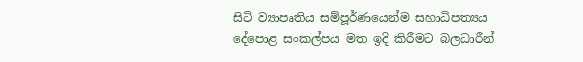සිටි ව්‍යාපෘතිය සම්පූර්ණයෙන්ම සහාධිපත්‍යය දේපොළ සංකල්පය මත ඉදි කිරීමට බලධාරීන්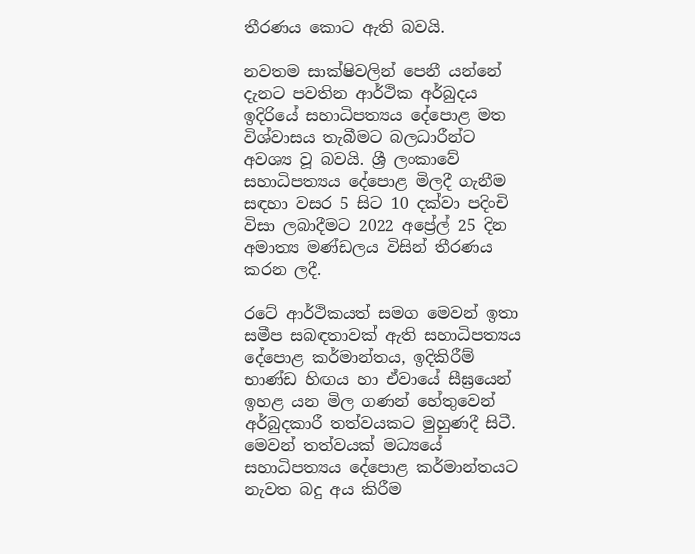තීරණය කොට ඇති බවයි.

නවතම සාක්ෂිවලින් පෙනී යන්නේ දැනට පවතින ආර්ථික අර්බුදය ඉදිරියේ සහාධිපත්‍යය දේපොළ මත විශ්වාසය තැබීමට බලධාරීන්ට අවශ්‍ය වූ බවයි. ශ්‍රී ලංකාවේ සහාධිපත්‍යය දේපොළ මිලදී ගැනීම සඳහා වසර 5 සිට 10 දක්වා පදිංචි විසා ලබාදීමට 2022 අප්‍රේල් 25 දින අමාත්‍ය මණ්ඩලය විසින් තීරණය කරන ලදී.

රටේ ආර්ථිකයත් සමග මෙවන් ඉතා සමීප සබඳතාවක් ඇති සහාධිපත්‍යය දේපොළ කර්මාන්තය, ඉදිකිරීම් භාණ්ඩ හිඟය හා ඒවායේ සීඝ්‍රයෙන් ඉහළ යන මිල ගණන් හේතුවෙන් අර්බුදකාරී තත්වයකට මුහුණදී සිටී. මෙවන් තත්වයක් මධ්‍යයේ සහාධිපත්‍යය දේපොළ කර්මාන්තයට නැවත බදු අය කිරීම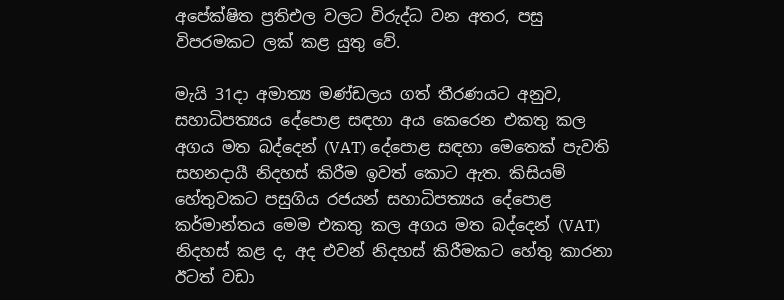අපේක්ෂිත ප්‍රතිඑල වලට විරුද්ධ වන අතර, පසු විපරමකට ලක් කළ යුතු වේ.

මැයි 31දා අමාත්‍ය මණ්ඩලය ගත් තීරණයට අනුව, සහාධිපත්‍යය දේපොළ සඳහා අය කෙරෙන එකතු කල අගය මත බද්දෙන් (VAT) දේපොළ සඳහා මෙතෙක් පැවති සහනදායී නිදහස් කිරීම ඉවත් කොට ඇත. කිසියම් හේතුවකට පසුගිය රජයන් සහාධිපත්‍යය දේපොළ කර්මාන්තය මෙම එකතු කල අගය මත බද්දෙන් (VAT) නිදහස් කළ ද, අද එවන් නිදහස් කිරීමකට හේතු කාරනා ඊටත් වඩා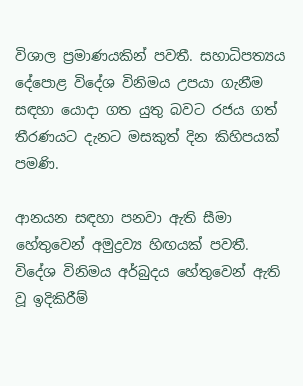විශාල ප්‍රමාණයකින් පවතී. සහාධිපත්‍යය දේපොළ විදේශ විනිමය උපයා ගැනීම සඳහා යොදා ගත යුතු බවට රජය ගත්‍ තීරණයට දැනට මසකුත් දින කිහිපයක් පමණි.

ආනයන සඳහා පනවා ඇති සීමා හේතුවෙන් අමුද්‍රව්‍ය හිඟයක් පවතී. විදේශ විනිමය අර්බුදය හේතුවෙන් ඇති වූ ඉදිකිරීම්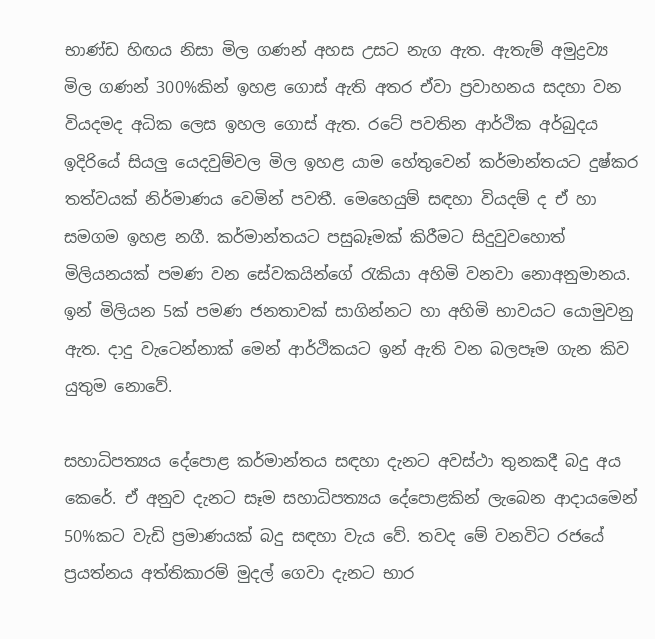භාණ්ඩ හිඟය නිසා මිල ගණන් අහස උසට නැග ඇත. ඇතැම් අමුද්‍රව්‍ය මිල ගණන් 300%කින් ඉහළ ගොස් ඇති අතර ඒවා ප්‍රවාහනය සදහා වන වියදමද අධික ලෙස ඉහල ගොස් ඇත. රටේ පවතින ආර්ථික අර්බුදය ඉදිරියේ සියලු යෙදවුම්වල මිල ඉහළ යාම හේතුවෙන් කර්මාන්තයට දුෂ්කර තත්වයක් නිර්මාණය වෙමින් පවතී. මෙහෙයුම් සඳහා වියදම් ද ඒ හා සමගම ඉහළ නගී. කර්මාන්තයට පසුබෑමක් කිරීමට සිදුවුවහොත් මිලියනයක් පමණ වන සේවකයින්ගේ රැකියා අහිමි වනවා නොඅනුමානය. ඉන් මිලියන 5ක් පමණ ජනතාවක් සාගින්නට හා අහිමි භාවයට යොමුවනු ඇත. දාදු වැටෙන්නාක් මෙන් ආර්ථිකයට ඉන් ඇති වන බලපෑම ගැන කිව යුතුම නොවේ.

සහාධිපත්‍යය දේපොළ කර්මාන්තය සඳහා දැනට අවස්ථා තුනකදී බදු අය කෙරේ. ඒ අනුව දැනට සෑම සහාධිපත්‍යය දේපොළකින් ලැබෙන ආදායමෙන් 50%කට වැඩි ප්‍රමාණයක් බදු සඳහා වැය වේ. තවද මේ වනවිට රජයේ ප්‍රයත්නය අත්තිකාරම් මුදල් ගෙවා දැනට භාර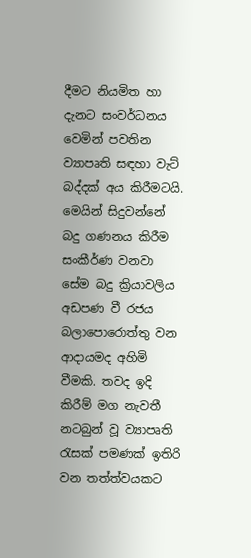දීමට නියමිත හා දැනට සංවර්ධනය වෙමින් පවතින ව්‍යාපෘති සඳහා වැට් බද්දක් අය කිරීමටයි. මෙයින් සිදුවන්නේ බදු ගණනය කිරීම සංකීර්ණ වනවා සේම බදු ක්‍රියාවලිය අඩපණ වී රජය බලාපොරොත්තු වන ආදායමද අහිමි වීමකි. තවද ඉදි කිරීම් මග නැවතී නටබුන් වූ ව්‍යාපෘති රැසක් පමණක් ඉතිරි වන තත්ත්වයකට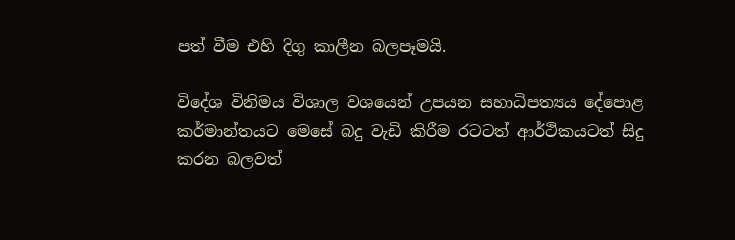පත් වීම එහි දිගු කාලීන බලපෑමයි.

විදේශ විනිමය විශාල වශයෙන් උපයන සහාධිපත්‍යය දේපොළ කර්මාන්තයට මෙසේ බදු වැඩි කිරීම රටටත් ආර්ථිකයටත් සිදු කරන බලවත්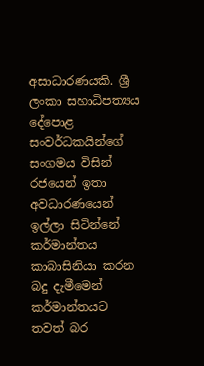අසාධාරණයකි. ශ්‍රී ලංකා සහාධිපත්‍යය දේපොළ සංවර්ධකයින්ගේ සංගමය විසින් රජයෙන් ඉතා අවධාරණයෙන් ඉල්ලා සිටින්නේ කර්මාන්තය කාබාසිනියා කරන බදු දැමීමෙන් කර්මාන්තයට තවත් බර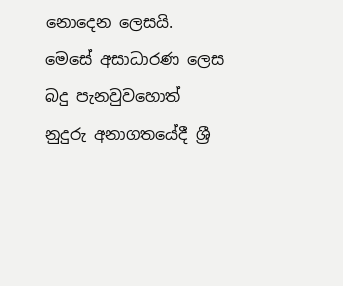නොදෙන ලෙසයි. මෙසේ අසාධාරණ ලෙස බදු පැනවුවහොත් නුදුරු අනාගතයේදී ශ්‍රී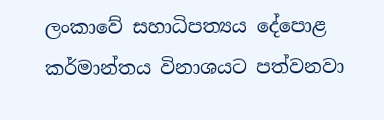ලංකාවේ සහාධිපත්‍යය දේපොළ කර්මාන්තය විනාශයට පත්වනවා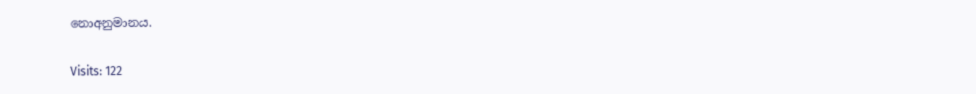නොඅනුමානය.

Visits: 122